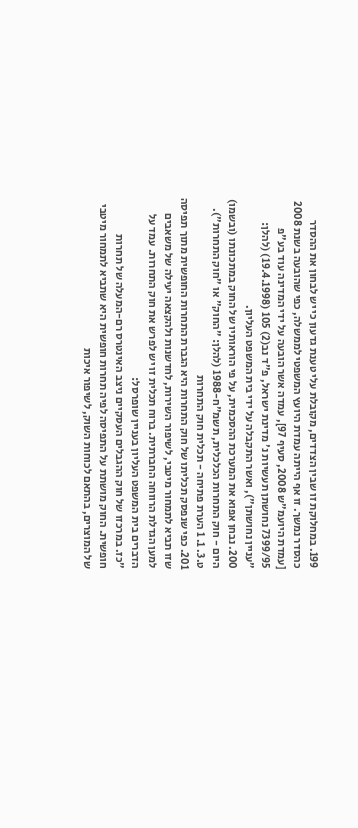199. במחלוקת זו שבין הצדדים, מקובלת עלי טענת גדעון כי יש לבחון את ההסדר כהסדר נמשך. זו אף הייתה עמדת היועץ המשפטי לממשלה, כפי שהובעה בשנת 2008 [עמדת היועמ"ש 2008, סעיף 97], עמדה אשר הובעה על ידי המדינה עוד בע"פ 7399/95 נחושתן תעשיות נ' מדינת ישראל, פ"ד נב(2) 105 (19.4.1998) (להלן: "עניין נחושתן"), ואשר התקבלה על ידי בית המשפט העליון.
200. נבחן אפוא את המערכת ההסכמית, על פי הוראותיו של החוק במתכונתו (ובשמו) היום - חוק התחרות הכלכלית, תשמ"ח-1988 (להלן: "החוק" או "חוק התחרות").
ט.3. 1. 1 הערת פתיחה - תכלית חוק התחרות
201. כפי שנפסק תכליתו של חוק התחרות היא הגברת התחרות החופשית מתוך תפיסה שזו תביא לתמחור מיטבי, לשיפור השירות, לחדשנות ולהקצאה יעילה של משאבים למען הגדלת הרווחה החברתית. ברוח תכלית זו יש לפרש את חוק התחרות. עמד על הדברים בית המשפט העליון בעניין שופרסל:
"כז. במרכזו של חוק ההגבלים העסקיים ניצב האינטרס רם-המעלה של תחרות חופשית. החוק מושתת על התפיסה לפיה תחרות חופשית היא שתביא לתמחור מיטבי של המוצרים, בהתאם לכוחות השוק, לשיפור איכות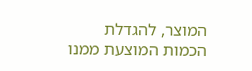המוצר, להגדלת הכמות המוצעת ממנו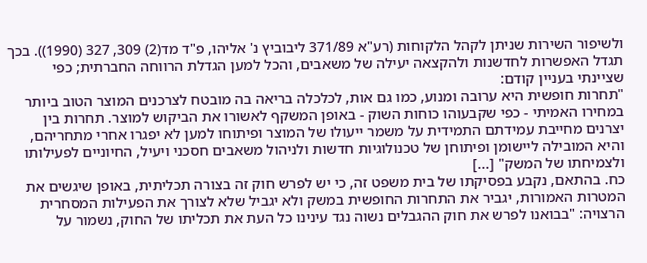ולשיפור השירות שניתן לקהל הלקוחות (רע"א 371/89 ליבוביץ נ' אליהו, פ"ד מד(2) 309, 327 (1990)). בכך תגדל האפשרות לחדשנות ולהקצאה יעילה של משאבים, והכל למען הגדלת הרווחה החברתית; כפי שציינתי בעניין קודם:
"תחרות חופשית היא ערובה ומנוע, כמו גם אות, לכלכלה בריאה בה מובטח לצרכנים המוצר הטוב ביותר במחירו האמיתי - כפי שקבעוהו כוחות השוק - באופן המשקף לאשורו את הביקוש למוצר. תחרות בין יצרנים מחייבת עמידתם התמידית על משמר ייעולו של המוצר ופיתוחו למען לא יפגרו אחרי מתחריהם, והיא המובילה ליישומן ופיתוחן של טכנולוגיות חדשות ולניהול משאבים חסכני ויעיל, החיוניים לפעילותו ולצמיחתו של המשק" [...]
כח. בהתאם, נקבע בפסיקתו של בית משפט זה, כי יש לפרש חוק זה בצורה תכליתית, באופן שיגשים את המטרות האמורות, יגביר את התחרות החופשית במשק ולא יגביל שלא לצורך את הפעילות המסחרית הרצויה: "בבואנו לפרש את חוק ההגבלים נשוה נגד עינינו כל העת את תכליתו של החוק, נשמור על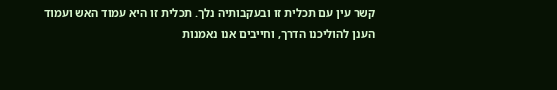קשר עין עם תכלית זו ובעקבותיה נלך. תכלית זו היא עמוד האש ועמוד הענן להוליכנו הדרך, וחייבים אנו נאמנות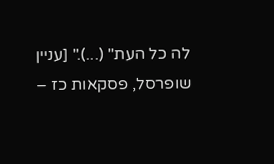לה כל העת" (...)." [עניין שופרסל, פסקאות כז –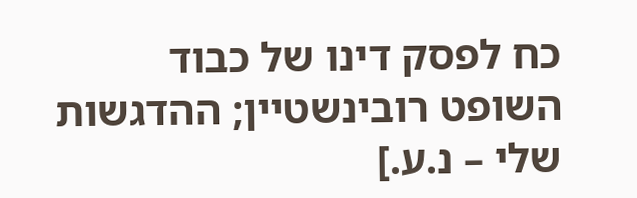כח לפסק דינו של כבוד השופט רובינשטיין; ההדגשות שלי – נ.ע.]